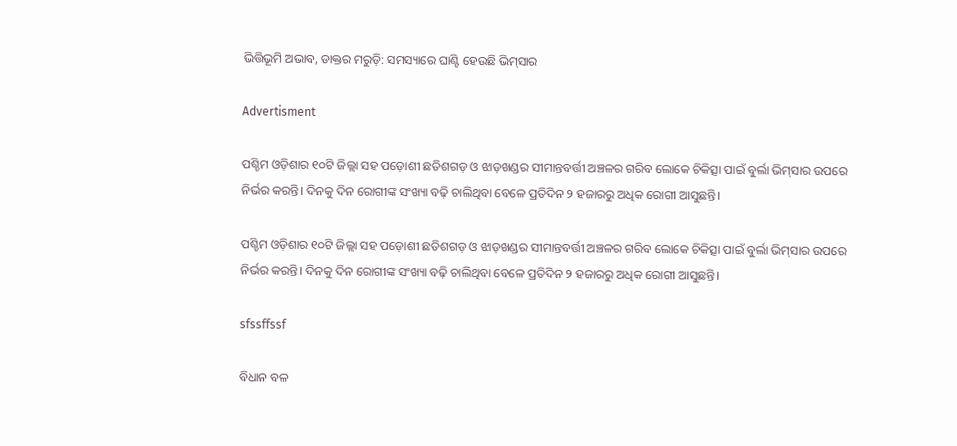ଭିତ୍ତିଭୂମି ଅଭାବ, ଡାକ୍ତର ମରୁଡ଼ି: ସମସ୍ୟାରେ ଘାଣ୍ଟି ହେଉଛି ଭିମ୍‌ସାର

Advertisment

ପଶ୍ଚିମ ଓଡ଼ିଶାର ୧୦ଟି ଜିଲ୍ଲା ସହ ପଡ଼ୋଶୀ ଛତିଶଗଡ଼ ଓ ଝାଡ଼ଖଣ୍ଡର ସୀମାନ୍ତବର୍ତ୍ତୀ ଅଞ୍ଚଳର ଗରିବ ଲୋକେ ଚିକିତ୍ସା ପାଇଁ ବୁର୍ଲା ଭିମ୍‌ସାର ଉପରେ ନିର୍ଭର କରନ୍ତି। ଦିନକୁ ଦିନ ରୋଗୀଙ୍କ ସଂଖ୍ୟା ବଢ଼ି ଚାଲିଥିବା ବେଳେ ପ୍ରତିଦିନ ୨ ହଜାରରୁ ଅଧିକ ରୋଗୀ ଆସୁଛନ୍ତି।‌

ପଶ୍ଚିମ ଓଡ଼ିଶାର ୧୦ଟି ଜିଲ୍ଲା ସହ ପଡ଼ୋଶୀ ଛତିଶଗଡ଼ ଓ ଝାଡ଼ଖଣ୍ଡର ସୀମାନ୍ତବର୍ତ୍ତୀ ଅଞ୍ଚଳର ଗରିବ ଲୋକେ ଚିକିତ୍ସା ପାଇଁ ବୁର୍ଲା ଭିମ୍‌ସାର ଉପରେ ନିର୍ଭର କରନ୍ତି। ଦିନକୁ ଦିନ ରୋଗୀଙ୍କ ସଂଖ୍ୟା ବଢ଼ି ଚାଲିଥିବା ବେଳେ ପ୍ରତିଦିନ ୨ ହଜାରରୁ ଅଧିକ ରୋଗୀ ଆସୁଛନ୍ତି।‌

sfssffssf

ବିଧାନ ବଳ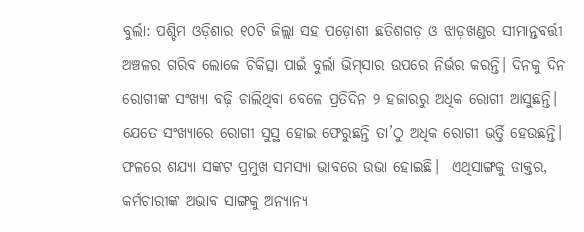ବୁର୍ଲା: ପଶ୍ଚିମ ଓଡ଼ିଶାର ୧୦ଟି ଜିଲ୍ଲା ସହ ପଡ଼ୋଶୀ ଛତିଶଗଡ଼ ଓ ଝାଡ଼ଖଣ୍ଡର ସୀମାନ୍ତବର୍ତ୍ତୀ ଅଞ୍ଚଳର ଗରିବ ଲୋକେ ଚିକିତ୍ସା ପାଇଁ ବୁର୍ଲା ଭିମ୍‌ସାର ଉପରେ ନିର୍ଭର କରନ୍ତି। ଦିନକୁ ଦିନ ରୋଗୀଙ୍କ ସଂଖ୍ୟା ବଢ଼ି ଚାଲିଥିବା ବେଳେ ପ୍ରତିଦିନ ୨ ହଜାରରୁ ଅଧିକ ରୋଗୀ ଆସୁଛନ୍ତି।‌ ଯେତେ ସଂଖ୍ୟାରେ ‌ରୋଗୀ ସୁସ୍ଥ ହୋଇ ଫେରୁଛନ୍ତି ତା’ଠୁ ଅଧିକ ରୋଗୀ ଭର୍ତ୍ତି ହେଉଛନ୍ତି। ଫଳରେ ଶଯ୍ୟା ସଙ୍କଟ ପ୍ରମୁଖ ସମସ୍ୟା ଭାବରେ ଉଭା ହୋଇଛି।  ଏଥିସାଙ୍ଗକୁ ଡାକ୍ତର, କର୍ମଚାରୀଙ୍କ ଅଭାବ ସାଙ୍ଗକୁ ଅନ୍ୟାନ୍ୟ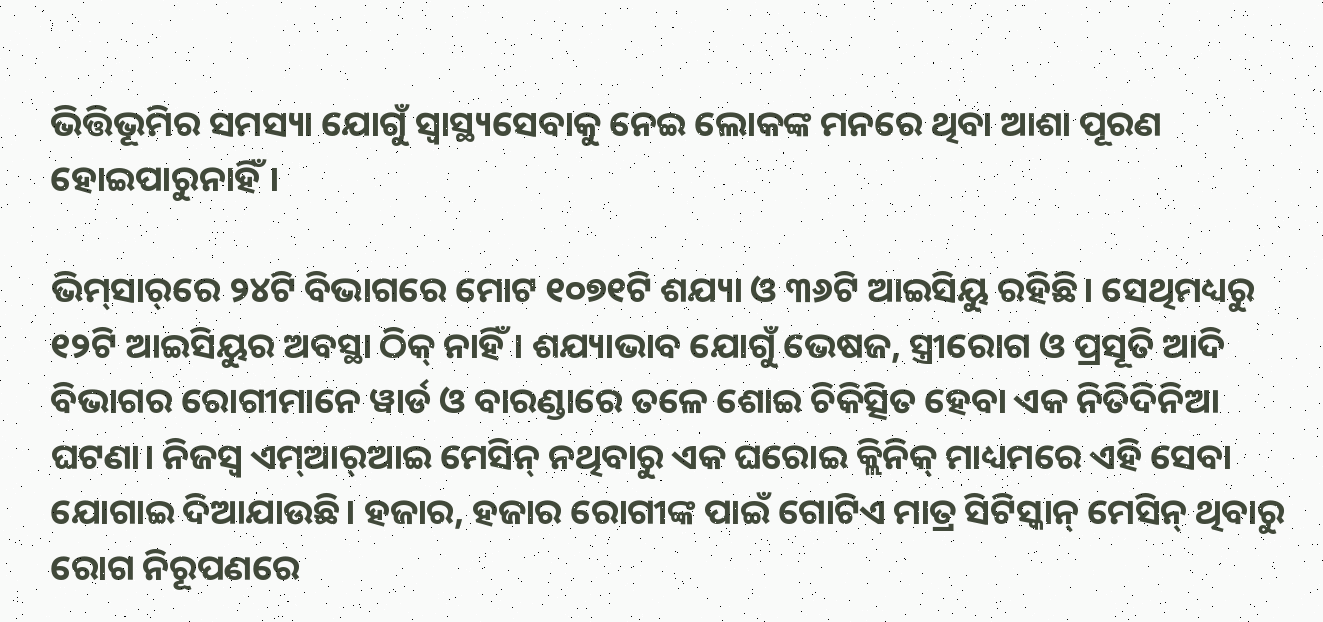ଭିତ୍ତିଭୂମିର ସମସ୍ୟା ଯୋଗୁଁ ସ୍ବାସ୍ଥ୍ୟସେବାକୁ ନେଇ ଲୋକଙ୍କ ମନରେ ଥିବା ଆଶା ପୂରଣ ହୋଇପାରୁନାହିଁ।

ଭିମ୍‌ସାର୍‌ରେ ୨୪ଟି ବିଭାଗରେ ମୋଟ ୧୦୭୧ଟି ଶଯ୍ୟା ଓ ୩୬ଟି ଆଇସିୟୁ ରହିଛି। ସେଥିମଧ୍ୟ‌ରୁ ୧୨ଟି ଆଇସିୟୁର ଅବସ୍ଥା ଠିକ୍‌ ନାହିଁ। ଶଯ୍ୟାଭାବ ଯୋଗୁଁ ଭେଷଜ, ସ୍ତ୍ରୀରୋଗ ଓ ପ୍ରସୂତି ଆଦି ବିଭାଗର ରୋଗୀମାନେ ୱାର୍ଡ ଓ ବାରଣ୍ଡାରେ ତଳେ ଶୋଇ ଚିକିତ୍ସିତ ହେବା ଏକ ନିତିଦିନିଆ ଘଟଣା। ନିଜସ୍ବ ଏମ୍‌ଆର୍‌ଆଇ ମେସିନ୍‌ ନଥିବାରୁ ଏକ ଘରୋଇ କ୍ଲିନିକ୍‌ ମାଧ୍ୟମରେ ଏହି ସେବା ଯୋଗାଇ ଦିଆଯାଉଛି। ହଜାର, ହଜାର ରୋଗୀଙ୍କ ପାଇଁ ଗୋଟିଏ ମାତ୍ର ସିଟିସ୍କାନ୍‌ ମେସିନ୍‌ ଥିବାରୁ ରୋଗ ନିରୂପଣରେ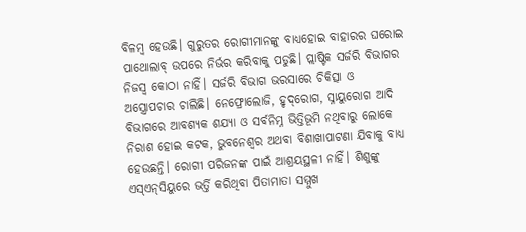ବିଳମ୍ବ ହେଉଛି। ଗୁରୁତର ରୋଗୀମାନଙ୍କୁ ବାଧ୍ୟହୋଇ ବାହାରର ଘରୋଇ ପାଥୋଲାବ୍‌ ଉପରେ ନିର୍ଭର କରିବାକୁ ପଡୁଛି। ପ୍ଲାଷ୍ଟିକ ସର୍ଜରି ବିଭାଗର ନିଜସ୍ବ କୋଠା ନାହିଁ। ସର୍ଜରି ବିଭାଗ ଭରସାରେ ଚିକିତ୍ସା ଓ ଅସ୍ତ୍ରୋପଚାର ଚାଲିଛି। ନେଫ୍ରୋଲୋଜି, ହୃଦ୍‌ରୋଗ, ସ୍ନାୟୁରୋଗ ଆଦି  ବିଭାଗରେ ଆବଶ୍ୟକ ଶଯ୍ୟା ଓ ସର୍ବନିମ୍ନ ଭିତ୍ତିଭୂମି ନଥିବାରୁ ଲୋକେ ନିରାଶ ‌ହୋଇ କଟକ, ଭୁବନେଶ୍ବର ଅଥବା ବିଶାଖାପାଟଣା ଯିବାକୁ ବାଧ୍ୟ ହେଉଛନ୍ତି। ରୋଗୀ ପରିଜନଙ୍କ ପାଇଁ ଆଶ୍ରୟସ୍ଥଳୀ ନାହିଁ। ଶିଶୁଙ୍କୁ ଏସ୍‌ଏନ୍‌ସିୟୁରେ ଭର୍ତ୍ତି କରିଥିବା ପିତାମାତା ସମ୍ମୁଖ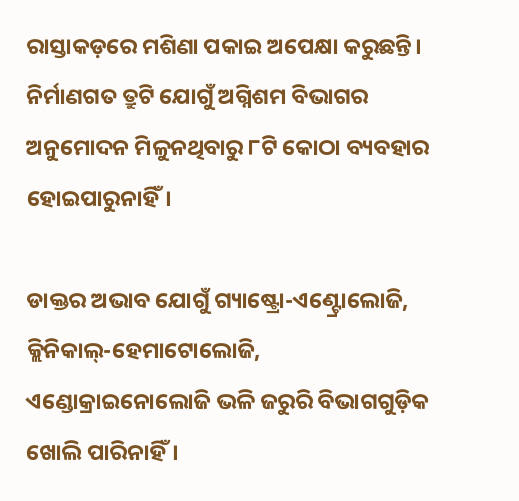ରାସ୍ତାକଡ଼ରେ ମଶିଣା ପକାଇ ଅପେକ୍ଷା କରୁଛନ୍ତି। ନିର୍ମାଣଗତ ତ୍ରୁଟି ଯୋଗୁଁ ଅଗ୍ନିଶମ ବିଭାଗର ଅନୁମୋଦନ ମିଳୁନଥିବାରୁ ୮ଟି କୋଠା ବ୍ୟବହାର ହୋଇପାରୁନାହିଁ।

ଡାକ୍ତର ଅଭାବ ‌ଯୋଗୁଁ ଗ୍ୟାଷ୍ଟ୍ରୋ-ଏଣ୍ଟ୍ରୋଲୋଜି, କ୍ଲିନିକାଲ୍‌-ହେମାଟୋଲୋଜି, ଏଣ୍ଡୋକ୍ରାଇନୋଲୋଜି ଭଳି ଜରୁରି ବିଭାଗଗୁଡ଼ିକ ଖୋଲି ପାରିନାହିଁ।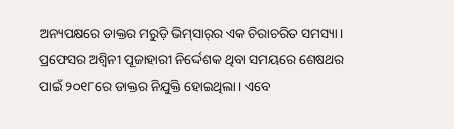ଅନ୍ୟପକ୍ଷରେ ଡାକ୍ତର ମରୁଡ଼ି ଭିମ୍‌ସାର୍‌ର ଏକ ଚିରାଚରିତ ସମସ୍ୟା। ପ୍ରଫେସର ଅଶ୍ବିନୀ ପୂଜାହାରୀ ନିର୍ଦ୍ଦେଶକ ଥିବା ସମୟରେ ଶେଷଥର ପାଇଁ ୨୦୧୮ରେ ଡାକ୍ତର ନିଯୁକ୍ତି ହୋଇଥିଲା। ଏବେ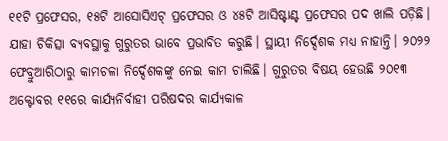୧୧ଟି ପ୍ରଫେସର, ୧୫ଟି ଆସୋସିଏଟ୍‌ ପ୍ରଫେସର ଓ ୪୫ଟି ଆସିଷ୍ଟାଣ୍ଟ ପ୍ରଫେସର ପଦ ଖାଲି ପଡ଼ିଛି। ଯାହା ଚିକିତ୍ସା ବ୍ୟବସ୍ଥାକୁ ଗୁରୁତର ଭାବେ ପ୍ରଭାବିତ କରୁଛି। ସ୍ଥାୟୀ ନିର୍ଦ୍ଦେଶକ ମଧ୍ୟ ନାହାନ୍ତି। ୨୦୨୨ ଫେବ୍ରୁଆରିଠାରୁ କାମଚଳା ନିର୍ଦ୍ଦେଶକଙ୍କୁ ନେଇ କାମ ଚାଲିଛି। ଗୁରୁତର ବିଷୟ ହେଉଛି ୨୦୧୩ ଅକ୍ଟୋବର ୧୧ରେ କାର୍ଯ୍ୟନିର୍ବାହୀ ପରିଷଦର କାର୍ଯ୍ୟକାଳ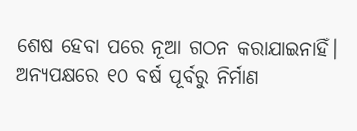ଶେଷ ହେବା ପରେ ନୂଆ ଗଠନ କରାଯାଇନାହିଁ। ଅନ୍ୟପକ୍ଷରେ ୧୦ ବର୍ଷ ପୂର୍ବରୁ ନିର୍ମାଣ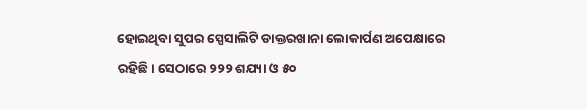ହୋଇଥିବା ସୁପର ସ୍ପେସାଲିଟି ଡାକ୍ତରଖାନା ଲୋକାର୍ପଣ ଅପେକ୍ଷାରେ ରହିଛି। ସେଠାରେ ୨୨୨ ଶଯ୍ୟା ଓ ୫୦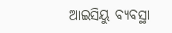ଆଇସିୟୁ ବ୍ୟବସ୍ଥା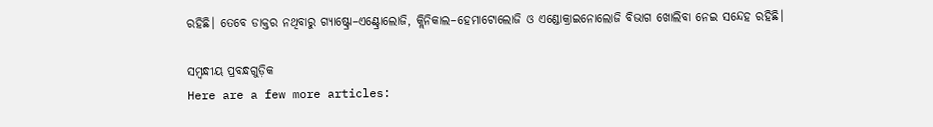ରହିଛି। ତେବେ ଡାକ୍ତର ନଥିବାରୁ ଗ୍ୟାଷ୍ଟ୍ରୋ–ଏଣ୍ଟ୍ରୋଲୋଜି, କ୍ଲିନିକାଲ–ହେମାଟୋଲୋଜି ଓ ଏଣ୍ଡୋକ୍ରାଇନୋଲୋଜି ବିଭାଗ ଖୋଲିବା ନେଇ ସନ୍ଦେହ ରହିଛି।

ସମ୍ବନ୍ଧୀୟ ପ୍ରବନ୍ଧଗୁଡ଼ିକ
Here are a few more articles: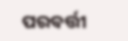ପରବର୍ତ୍ତୀ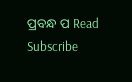ପ୍ରବନ୍ଧ ପ Read
Subscribe